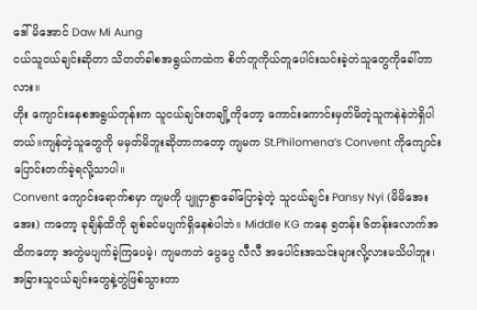ဒေါ်မိအောင် Daw Mi Aung
ငယ်သူငယ်ချင်းဆိုတာ သိတတ်ခါစအရွယ်ကထဲက စိတ်တူကိုယ်တူပေါင်းသင်းခဲ့တဲသူတွေကိုခေါ်တာလား။
ဟိုး ကျောင်းနေစအရွယ်တုန်းက သူငယ်ချင်းတချို့ကိုတော့ ကောင်းကောင်းမှတ်မိတဲ့သူကနဲနဲဘဲရှိပါတယ်။ကျန်တဲ့သူတွေကို မမှတ်မိဘူးဆိုတာကတော့ ကျမက St.Philomena’s Convent ကိုကျောင်းပြောင်းတက်ခဲ့ရလို့သာပါ။
Convent ကျောင်းရောက်စမှာ ကျမကို ပျူငှာစွာခေါ်ပြောခဲ့တဲ့ သူငယ်ချင်း Pansy Nyi (မိမိအေးအေး) ကတော့ ခုချိန်ထိကို ချစ်ခင်မပျက်ရှိနေစဲပါဘဲ။ Middle KG ကနေ ၅တန်း ၆တန်းလောက်အထိကတော့ အတွဲမပျက်ခဲ့ကြပေမဲ့၊ ကျမကဘဲ ပွေပွေ လီလီ အပေါင်းအသင်းများလို့လားမသိပါဘူး၊အခြားသူငယ်ချင်းတွေနဲ့တွဲဖြစ်သွားတာ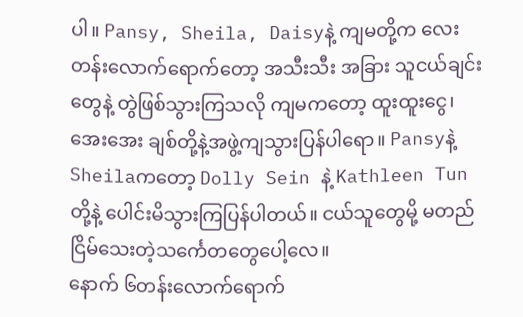ပါ။ Pansy, Sheila, Daisyနဲ့ ကျမတို့က လေးတန်းလောက်ရောက်တော့ အသီးသီး အခြား သူငယ်ချင်းတွေနဲ့ တွဲဖြစ်သွားကြသလို ကျမကတော့ ထူးထူးငွေ၊ အေးအေး ချစ်တို့နဲ့အဖွဲ့ကျသွားပြန်ပါရော။ Pansyနဲ့ Sheilaကတော့ Dolly Sein နဲ့ Kathleen Tun တို့နဲ့ ပေါင်းမိသွားကြပြန်ပါတယ်။ ငယ်သူတွေမို့ မတည်ငြိမ်သေးတဲ့သင်္ကေတတွေပေါ့လေ။
နောက် ၆တန်းလောက်ရောက်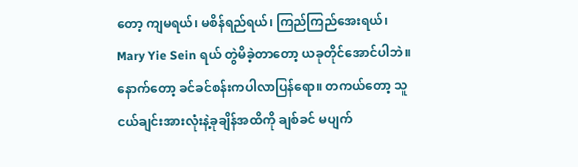တော့ ကျမရယ်၊ မစိန်ရည်ရယ်၊ ကြည်ကြည်အေးရယ်၊ Mary Yie Sein ရယ် တွဲမိခဲ့တာတော့ ယခုတိုင်အောင်ပါဘဲ။ နောက်တော့ ခင်ခင်စန်းကပါလာပြန်ရော။ တကယ်တော့ သူငယ်ချင်းအားလုံးနဲ့ခုချိန်အထိကို ချစ်ခင် မပျက်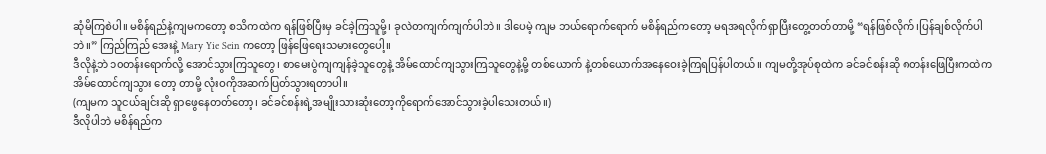ဆုံမိကြစဲပါ။ မစိန်ရည်နဲ့ကျမကတော့ စသိကထဲက ရန်ဖြစ်ပြီးမှ ခင်ခဲ့ကြသူမို့၊ ခုလဲတကျက်ကျက်ပါဘဲ။ ဒါပေမဲ့ ကျမ ဘယ်ရောက်ရောက် မစိန်ရည်ကတော့ မရအရလိုက်ရှာပြီးတွေ့တတ်တာမို့ “ရန်ဖြစ်လိုက်၊ပြန်ချစ်လိုက်ပါဘဲ။” ကြည်ကြည် အေးနဲ့ Mary Yie Sein ကတော့ ဖြန်ဖြေရေးသမားတွေပေါ့။
ဒီလိုနဲ့ဘဲ ၁၀တန်းရောက်လို့ အောင်သွားကြသူတွေ၊ စာမေးပွဲကျကျန်ခဲ့သူတွေနဲ့ အိမ်ထောင်ကျသွားကြသူတွေနဲ့မို့ တစ်ယောက် နဲ့တစ်ယောက်အနေဝေးခဲ့ကြရပြန်ပါတယ်။ ကျမတို့အုပ်စုထဲက ခင်ခင်စန်းဆို ၈တန်းဖြေပြီးကထဲက အိမ်ထောင်ကျသွား တော့ တာမို့ လုံးဝကိုအဆက်ပြတ်သွားရတာပါ။
(ကျမက သူငယ်ချင်းဆို ရှာဖွေနေတတ်တော့၊ ခင်ခင်စန်းရဲ့အမျိုးသားဆုံးတော့ကိုရောက်အောင်သွားခဲ့ပါသေးတယ်။)
ဒီလိုပါဘဲ မစိန်ရည်က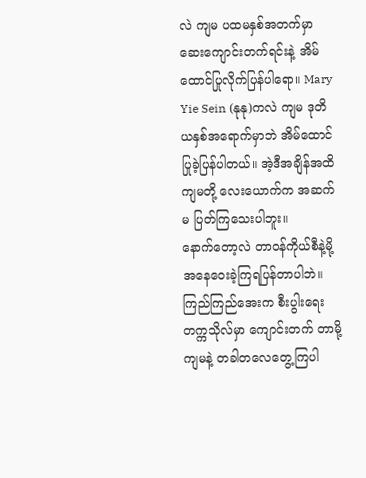လဲ ကျမ ပထမနှစ်အတက်မှာ ဆေးကျောင်းတက်ရင်းနဲ့ အိမ်ထောင်ပြုလိုက်ပြန်ပါရော။ Mary Yie Sein (နုနု)ကလဲ ကျမ ဒုတိယနှစ်အရောက်မှာဘဲ အိမ်ထောင်ပြုခဲ့ပြန်ပါတယ်။ အဲ့ဒီအချိန်အထိ ကျမတို့ လေးယောက်က အဆက်မ ပြတ်ကြသေးပါဘူး။
နောက်တော့လဲ တာဝန်ကိုယ်စီနဲ့မို့အနေဝေးခဲ့ကြရပြန်တာပါဘဲ။ ကြည်ကြည်အေးက စီးပွါးရေးတက္ကသိုလ်မှာ ကျောင်းတက် တာမို့ ကျမနဲ့ တခါတလေတွေ့ကြပါ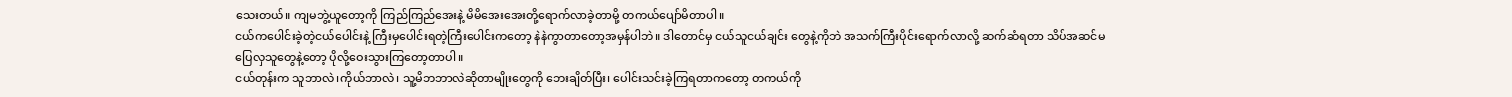သေးတယ်။ ကျမဘွဲ့ယူတော့ကို ကြည်ကြည်အေးနဲ့ မိမိအေးအေးတို့ရောက်လာခဲ့တာမို့ တကယ်ပျော်မိတာပါ။
ငယ်ကပေါင်းခဲ့တဲ့ငယ်ပေါင်းနဲ့ ကြီးမှပေါင်းရတဲ့ကြီးပေါင်းကတော့ နဲနဲကွာတာတော့အမှန်ပါဘဲ။ ဒါတောင်မှ ငယ်သူငယ်ချင်း တွေနဲ့ကိုဘဲ အသက်ကြီးပိုင်းရောက်လာလို့ ဆက်ဆံရတာ သိပ်အဆင်မပြေလှသူတွေနဲ့တော့ ပိုလို့ဝေးသွားကြတော့တာပါ။
ငယ်တုန်းက သူဘာလဲ၊ကိုယ်ဘာလဲ၊ သူ့မိဘဘာလဲဆိုတာမျိုးတွေကို ဘေးချိတ်ပြီး၊ ပေါင်းသင်းခဲ့ကြရတာကတော့ တကယ်ကို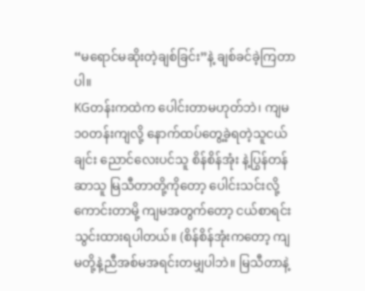“မရောင်မဆိုးတဲ့ချစ်ခြင်း”နဲ့ ချစ်ခင်ခဲ့ကြတာပါ။
KGတန်းကထဲက ပေါင်းတာမဟုတ်ဘဲ၊ ကျမ၁၀တန်းကျလို့ နောက်ထပ်တွေ့ခဲ့ရတဲ့သူငယ်ချင်း ညောင်လေးပင်သူ စိန်စိန်အုံး နဲ့ပြွန်တန်ဆာသူ မြသီတာတို့ကိုတော့ ပေါင်းသင်းလို့ကောင်းတာမို့ ကျမအတွက်တော့ ငယ်စာရင်းသွင်းထားရပါတယ်။ (စိန်စိန်အုံးကတော့ ကျမတို့နဲ့ညီအစ်မအရင်းတမျှပါဘဲ။ မြသီတာနဲ့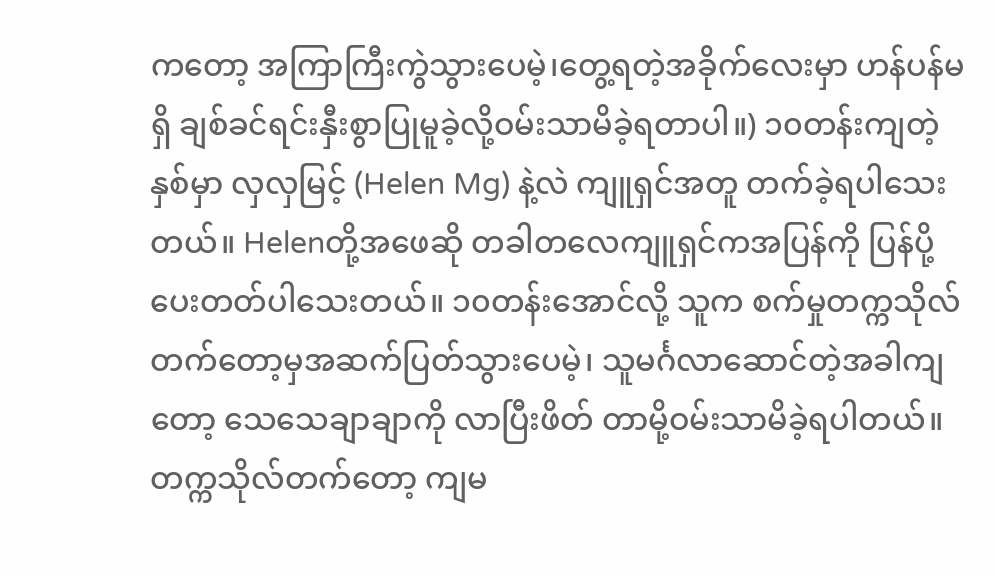ကတော့ အကြာကြီးကွဲသွားပေမဲ့၊တွေ့ရတဲ့အခိုက်လေးမှာ ဟန်ပန်မရှိ ချစ်ခင်ရင်းနှီးစွာပြုမူခဲ့လို့ဝမ်းသာမိခဲ့ရတာပါ။) ၁၀တန်းကျတဲ့နှစ်မှာ လှလှမြင့် (Helen Mg) နဲ့လဲ ကျူရှင်အတူ တက်ခဲ့ရပါသေးတယ်။ Helenတို့အဖေဆို တခါတလေကျူရှင်ကအပြန်ကို ပြန်ပို့ပေးတတ်ပါသေးတယ်။ ၁၀တန်းအောင်လို့ သူက စက်မှုတက္ကသိုလ်တက်တော့မှအဆက်ပြတ်သွားပေမဲ့၊ သူမင်္ဂလာဆောင်တဲ့အခါကျတော့ သေသေချာချာကို လာပြီးဖိတ် တာမို့ဝမ်းသာမိခဲ့ရပါတယ်။
တက္ကသိုလ်တက်တော့ ကျမ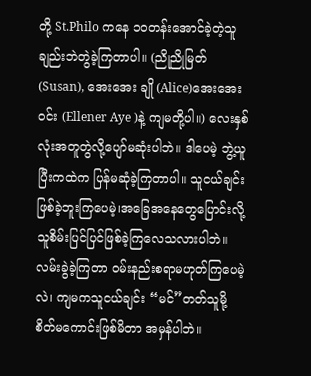တို့ St.Philo ကနေ ၁၀တန်းအောင်ခဲ့တဲ့သူချည်းဘဲတွဲခဲ့ကြတာပါ။ (ညိုညိုမြတ် (Susan), အေးအေး ချို (Alice)အေးအေးဝင်း (Ellener Aye )နဲ့ ကျမတို့ပါ။) လေးနှစ်လုံးအတူတွဲလို့ပျော်မဆုံးပါဘဲ။ ဒါပေမဲ့ ဘွဲ့ယူပြီးကထဲက ပြန်မဆုံခဲ့ကြတာပါ။ သူငယ်ချင်းဖြစ်ခဲ့ဘူးကြပေမဲ့၊အခြေအနေတွေပြောင်းလို့ သူစိမ်းပြင်ပြင်ဖြစ်ခဲ့ကြလေသလားပါဘဲ။ လမ်းခွဲခဲ့ကြတာ ဝမ်းနည်းစရာမဟုတ်ကြပေမဲ့လဲ၊ ကျမကသူငယ်ချင်း “မင်”တတ်သူမို့ စိတ်မကောင်းဖြစ်မိတာ အမှန်ပါဘဲ။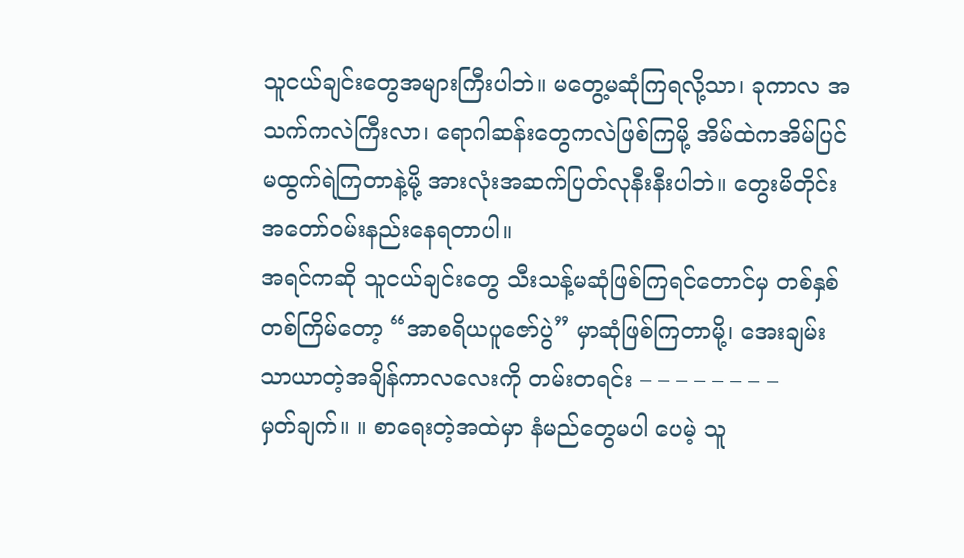သူငယ်ချင်းတွေအများကြီးပါဘဲ။ မတွေ့မဆုံကြရလို့သာ၊ ခုကာလ အသက်ကလဲကြီးလာ၊ ရောဂါဆန်းတွေကလဲဖြစ်ကြမို့ အိမ်ထဲကအိမ်ပြင်မထွက်ရဲကြတာနဲ့မို့ အားလုံးအဆက်ပြတ်လုနီးနီးပါဘဲ။ တွေးမိတိုင်းအတော်ဝမ်းနည်းနေရတာပါ။
အရင်ကဆို သူငယ်ချင်းတွေ သီးသန့်မဆုံဖြစ်ကြရင်တောင်မှ တစ်နှစ်တစ်ကြိမ်တော့ “အာစရိယပူဇော်ပွဲ” မှာဆုံဖြစ်ကြတာမို့၊ အေးချမ်းသာယာတဲ့အချိန်ကာလလေးကို တမ်းတရင်း – – – – – – – –
မှတ်ချက်။ ။ စာရေးတဲ့အထဲမှာ နံမည်တွေမပါ ပေမဲ့ သူ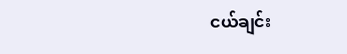ငယ်ချင်း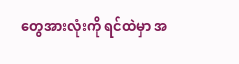တွေအားလုံးကို ရင်ထဲမှာ အ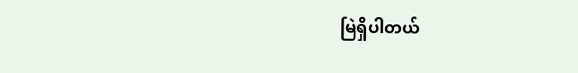မြဲရှိပါတယ်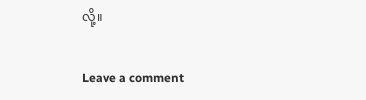လို့။

Leave a comment